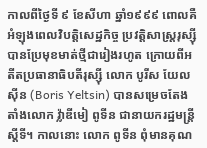កាលពីថ្ងៃទី ៩ ខែសីហា ឆ្នាំ១៩៩៩ ពោលគឺអំឡុងពេលវិបត្តិសេដ្ឋកិច្ច ប្រវត្តិសាស្ត្ររុស្ស៊ី បានប្រែមុខមាត់ថ្មីជារៀងរហូត ក្រោយពីអតីតប្រធានាធិបតីរុស្ស៊ី លោក បូរីស យែលស៊ីន (Boris Yeltsin) បានសម្រេចតែងតាំងលោក វ្ល៉ាឌីមៀ ពូទីន ជានាយករដ្ឋមន្ត្រីស្តីទី។ កាលនោះ លោក ពូទីន ពុំមានគុណ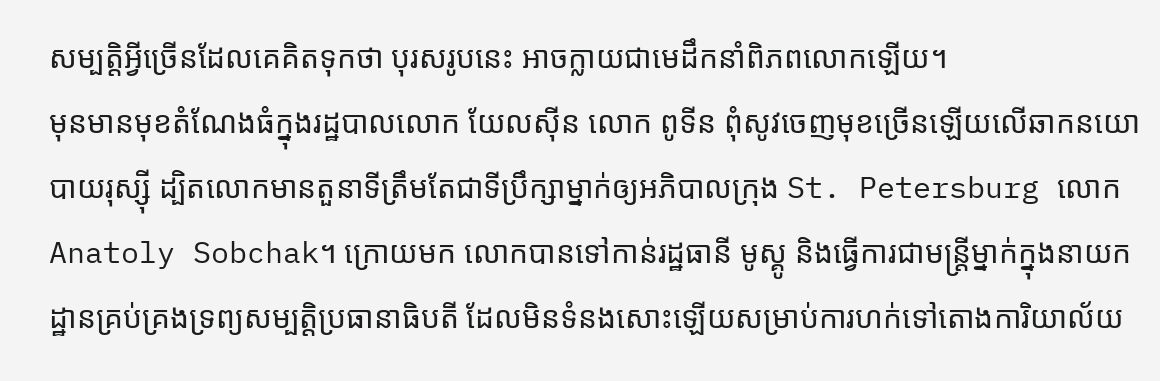សម្បត្តិអ្វីច្រើនដែលគេគិតទុកថា បុរសរូបនេះ អាចក្លាយជាមេដឹកនាំពិភពលោកឡើយ។
មុនមានមុខតំណែងធំក្នុងរដ្ឋបាលលោក យែលស៊ីន លោក ពូទីន ពុំសូវចេញមុខច្រើនឡើយលើឆាកនយោបាយរុស្ស៊ី ដ្បិតលោកមានតួនាទីត្រឹមតែជាទីប្រឹក្សាម្នាក់ឲ្យអភិបាលក្រុង St. Petersburg លោក Anatoly Sobchak។ ក្រោយមក លោកបានទៅកាន់រដ្ឋធានី មូស្គូ និងធ្វើការជាមន្ត្រីម្នាក់ក្នុងនាយកដ្ឋានគ្រប់គ្រងទ្រព្យសម្បត្តិប្រធានាធិបតី ដែលមិនទំនងសោះឡើយសម្រាប់ការហក់ទៅតោងការិយាល័យ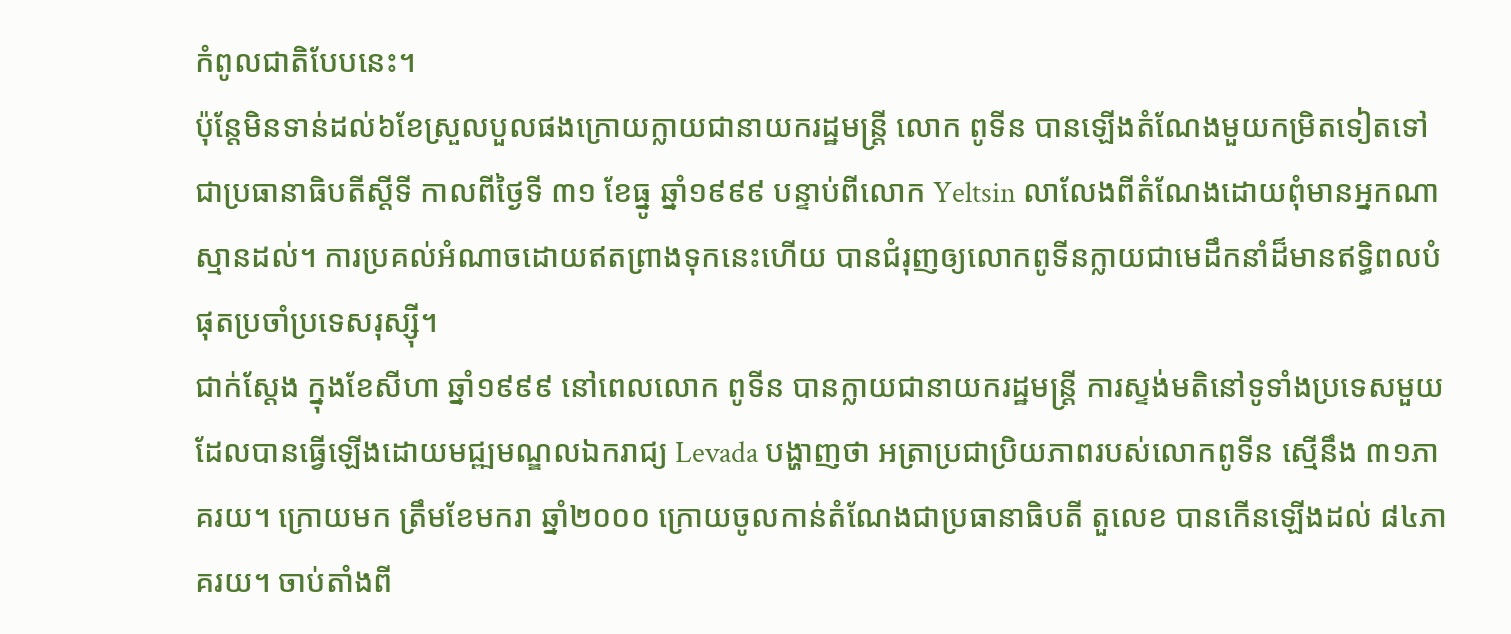កំពូលជាតិបែបនេះ។
ប៉ុន្តែមិនទាន់ដល់៦ខែស្រួលបួលផងក្រោយក្លាយជានាយករដ្ឋមន្ត្រី លោក ពូទីន បានឡើងតំណែងមួយកម្រិតទៀតទៅជាប្រធានាធិបតីស្តីទី កាលពីថ្ងៃទី ៣១ ខែធ្នូ ឆ្នាំ១៩៩៩ បន្ទាប់ពីលោក Yeltsin លាលែងពីតំណែងដោយពុំមានអ្នកណាស្មានដល់។ ការប្រគល់អំណាចដោយឥតព្រាងទុកនេះហើយ បានជំរុញឲ្យលោកពូទីនក្លាយជាមេដឹកនាំដ៏មានឥទ្ធិពលបំផុតប្រចាំប្រទេសរុស្ស៊ី។
ជាក់ស្តែង ក្នុងខែសីហា ឆ្នាំ១៩៩៩ នៅពេលលោក ពូទីន បានក្លាយជានាយករដ្ឋមន្ត្រី ការស្ទង់មតិនៅទូទាំងប្រទេសមួយ ដែលបានធ្វើឡើងដោយមជ្ឍមណ្ឌលឯករាជ្យ Levada បង្ហាញថា អត្រាប្រជាប្រិយភាពរបស់លោកពូទីន ស្មើនឹង ៣១ភាគរយ។ ក្រោយមក ត្រឹមខែមករា ឆ្នាំ២០០០ ក្រោយចូលកាន់តំណែងជាប្រធានាធិបតី តួលេខ បានកើនឡើងដល់ ៨៤ភាគរយ។ ចាប់តាំងពី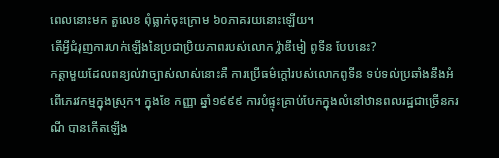ពេលនោះមក តួលេខ ពុំធ្លាក់ចុះក្រោម ៦០ភាគរយនោះឡើយ។
តើអ្វីជំរុញការហក់ឡើងនៃប្រជាប្រិយភាពរបស់លោក វ្ល៉ាឌីមៀ ពូទីន បែបនេះ?
កត្តាមួយដែលពន្យល់វាច្បាស់លាស់នោះគឺ ការប្រើធម៌ក្តៅរបស់លោកពូទីន ទប់ទល់ប្រឆាំងនឹងអំពើភេរវកម្មក្នុងស្រុក។ ក្នុងខែ កញ្ញា ឆ្នាំ១៩៩៩ ការបំផ្ទុះគ្រាប់បែកក្នុងលំនៅឋានពលរដ្ឋជាច្រើនករណី បានកើតឡើង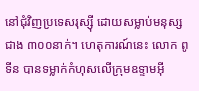នៅជុំវិញប្រទេសរុស្ស៊ី ដោយសម្លាប់មនុស្សជាង ៣០០នាក់។ ហេតុការណ៍នេះ លោក ពូទីន បានទម្លាក់កំហុសលើក្រុមឧទ្ទាមអ៊ី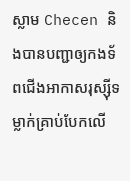ស្លាម Checen និងបានបញ្ជាឲ្យកងទ័ពជើងអាកាសរុស្ស៊ីទម្លាក់គ្រាប់បែកលើ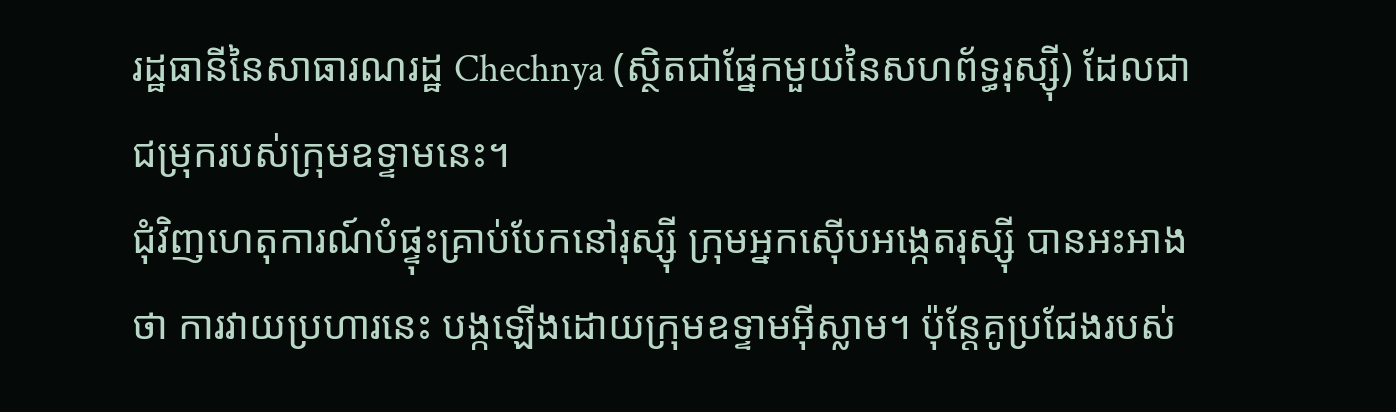រដ្ឋធានីនៃសាធារណរដ្ឋ Chechnya (ស្ថិតជាផ្នែកមួយនៃសហព័ទ្ធរុស្ស៊ី) ដែលជាជម្រុករបស់ក្រុមឧទ្ទាមនេះ។
ជុំវិញហេតុការណ៍បំផ្ទុះគ្រាប់បែកនៅរុស្ស៊ី ក្រុមអ្នកស៊ើបអង្កេតរុស្ស៊ី បានអះអាងថា ការវាយប្រហារនេះ បង្កឡើងដោយក្រុមឧទ្ទាមអ៊ីស្លាម។ ប៉ុន្តែគូប្រជែងរបស់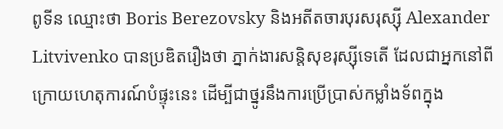ពូទីន ឈ្មោះថា Boris Berezovsky និងអតីតចារបុរសរុស្ស៊ី Alexander Litvivenko បានប្រឌិតរឿងថា ភ្នាក់ងារសន្តិសុខរុស្ស៊ីទេតើ ដែលជាអ្នកនៅពីក្រោយហេតុការណ៍បំផ្ទុះនេះ ដើម្បីជាថ្នូរនឹងការប្រើប្រាស់កម្លាំងទ័ពក្នុង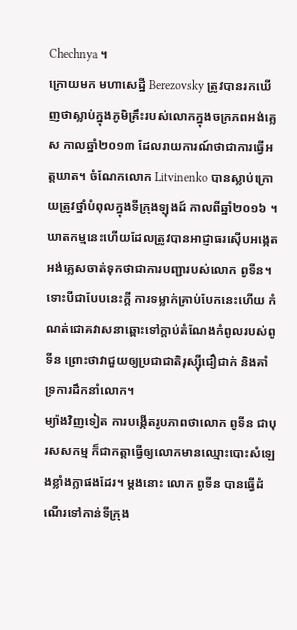Chechnya ។
ក្រោយមក មហាសេដ្ឋី Berezovsky ត្រូវបានរកឃើញថាស្លាប់ក្នុងភូមិគ្រឹះរបស់លោកក្នុងចក្រភពអង់គ្លេស កាលឆ្នាំ២០១៣ ដែលរាយការណ៍ថាជាការធ្វើអត្តឃាត។ ចំណែកលោក Litvinenko បានស្លាប់ក្រោយត្រូវថ្នាំបំពុលក្នុងទីក្រុងឡុងដ៍ កាលពីឆ្នាំ២០១៦ ។ ឃាតកម្មនេះហើយដែលត្រូវបានអាជ្ញាធរស៊ើបអង្កេតអង់គ្លេសចាត់ទុកថាជាការបញ្ជារបស់លោក ពូទីន។ ទោះបីជាបែបនេះក្តី ការទម្លាក់គ្រាប់បែកនេះហើយ កំណត់ជោគវាសនាឆ្ពោះទៅក្តាប់តំណែងកំពូលរបស់ពូទីន ព្រោះថាវាជួយឲ្យប្រជាជាតិរុស្ស៊ីជឿជាក់ និងគាំទ្រការដឹកនាំលោក។
ម្យ៉ាងវិញទៀត ការបង្កើតរូបភាពថាលោក ពូទីន ជាបុរសសកម្ម ក៏ជាកត្តាធ្វើឲ្យលោកមានឈ្មោះបោះសំឡេងខ្លាំងក្លាផងដែរ។ ម្តងនោះ លោក ពូទីន បានធ្វើដំណើរទៅកាន់ទីក្រុង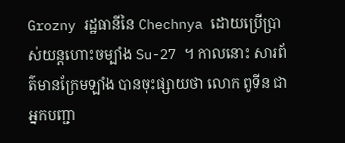Grozny រដ្ឋធានីនៃ Chechnya ដោយប្រើប្រាស់យន្តហោះចម្បាំង Su-27 ។ កាលនោះ សារព័ត៌មានក្រែមឡាំង បានចុះផ្សាយថា លោក ពូទីន ជាអ្នកបញ្ជា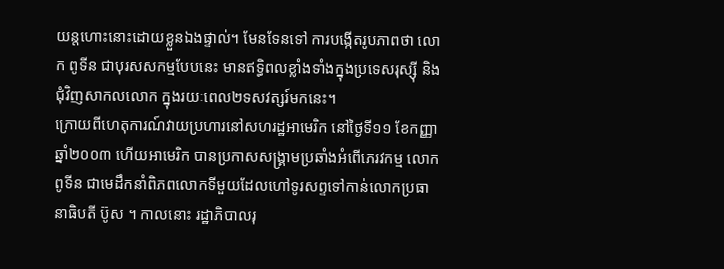យន្តហោះនោះដោយខ្លួនឯងផ្ទាល់។ មែនទែនទៅ ការបង្កើតរូបភាពថា លោក ពូទីន ជាបុរសសកម្មបែបនេះ មានឥទ្ធិពលខ្លាំងទាំងក្នុងប្រទេសរុស្ស៊ី និងជុំវិញសាកលលោក ក្នុងរយៈពេល២ទសវត្សរ៍មកនេះ។
ក្រោយពីហេតុការណ៍វាយប្រហារនៅសហរដ្ឋអាមេរិក នៅថ្ងៃទី១១ ខែកញ្ញា ឆ្នាំ២០០៣ ហើយអាមេរិក បានប្រកាសសង្គ្រាមប្រឆាំងអំពើភេរវកម្ម លោក ពូទីន ជាមេដឹកនាំពិភពលោកទីមួយដែលហៅទូរសព្ទទៅកាន់លោកប្រធានាធិបតី ប៊ូស ។ កាលនោះ រដ្ឋាភិបាលរុ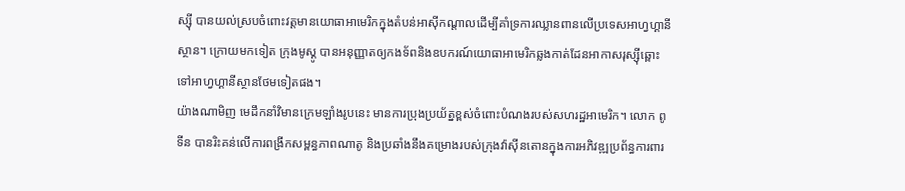ស្ស៊ី បានយល់ស្របចំពោះវត្តមានយោធាអាមេរិកក្នុងតំបន់អាស៊ីកណ្តាលដើម្បីគាំទ្រការឈ្លានពានលើប្រទេសអាហ្វហ្គានីស្ថាន។ ក្រោយមកទៀត ក្រុងមូស្គូ បានអនុញ្ញាតឲ្យកងទ័ពនិងឧបករណ៍យោធាអាមេរិកឆ្លងកាត់ដែនអាកាសរុស្ស៊ីឆ្ពោះទៅអាហ្វហ្គានីស្ថានថែមទៀតផង។
យ៉ាងណាមិញ មេដឹកនាំវិមានក្រេមឡាំងរូបនេះ មានការប្រុងប្រយ័ត្នខ្ពស់ចំពោះបំណងរបស់សហរដ្ឋអាមេរិក។ លោក ពូទីន បានរិះគន់លើការពង្រីកសម្ពន្ធភាពណាតូ និងប្រឆាំងនឹងគម្រោងរបស់ក្រុងវ៉ាស៊ីនតោនក្នុងការអភិវឌ្ឍប្រព័ន្ធការពារ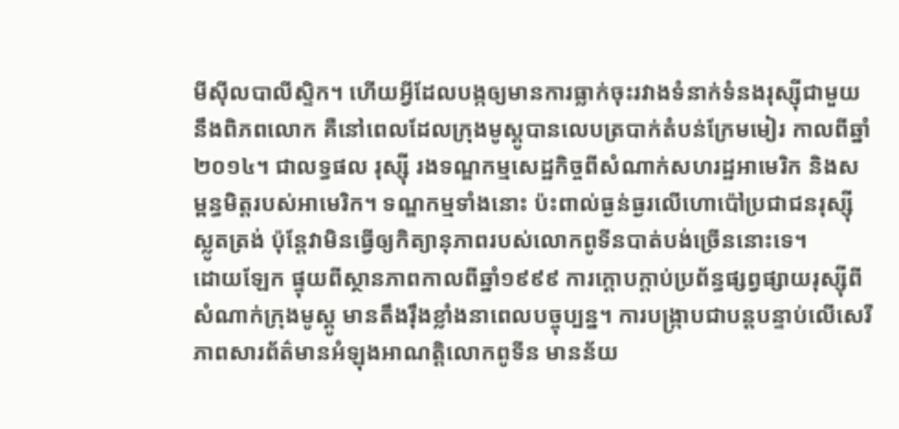មីស៊ីលបាលីស្ទិក។ ហើយអ្វីដែលបង្កឲ្យមានការធ្លាក់ចុះរវាងទំនាក់ទំនងរុស្ស៊ីជាមួយនឹងពិភពលោក គឺនៅពេលដែលក្រុងមូស្គូបានលេបត្របាក់តំបន់ក្រែមមៀរ កាលពីឆ្នាំ២០១៤។ ជាលទ្ធផល រុស្ស៊ី រងទណ្ឌកម្មសេដ្ឋកិច្ចពីសំណាក់សហរដ្ឋអាមេរិក និងសម្ពន្ធមិត្តរបស់អាមេរិក។ ទណ្ឌកម្មទាំងនោះ ប៉ះពាល់ធ្ងន់ធ្ងរលើហោប៉ៅប្រជាជនរុស្ស៊ីស្លូតត្រង់ ប៉ុន្តែវាមិនធ្វើឲ្យកិត្យានុភាពរបស់លោកពូទីនបាត់បង់ច្រើននោះទេ។
ដោយឡែក ផ្ទុយពីស្ថានភាពកាលពីឆ្នាំ១៩៩៩ ការក្តោបក្តាប់ប្រព័ន្ធផ្សព្វផ្សាយរុស្ស៊ីពីសំណាក់ក្រុងមូស្គូ មានតឹងរ៉ឹងខ្លាំងនាពេលបច្ចុប្បន្ន។ ការបង្ក្រាបជាបន្តបន្ទាប់លើសេរីភាពសារព័ត៌មានអំឡុងអាណត្តិលោកពូទីន មានន័យ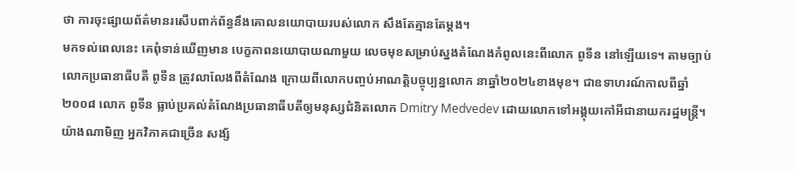ថា ការចុះផ្សាយព័ត៌មានរសើបពាក់ព័ន្ធនឹងគោលនយោបាយរបស់លោក សឹងតែគ្មានតែម្តង។
មកទល់ពេលនេះ គេពុំទាន់ឃើញមាន បេក្ខភាពនយោបាយណាមួយ លេចមុខសម្រាប់ស្នងតំណែងកំពូលនេះពីលោក ពូទីន នៅឡើយទេ។ តាមច្បាប់ លោកប្រធានាធីបតី ពូទីន ត្រូវលាលែងពីតំណែង ក្រោយពីលោកបញ្ចប់អាណត្តិបច្ចុប្បន្នលោក នាឆ្នាំ២០២៤ខាងមុខ។ ជាឧទាហរណ៍កាលពីឆ្នាំ២០០៨ លោក ពូទីន ធ្លាប់ប្រគល់តំណែងប្រធានាធីបតីឲ្យមនុស្សជំនិតលោក Dmitry Medvedev ដោយលោកទៅអង្គុយកៅអីជានាយករដ្ឋមន្ត្រី។
យ៉ាងណាមិញ អ្នកវិភាគជាច្រើន សង្ស័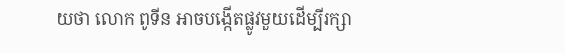យថា លោក ពូទីន អាចបង្កើតផ្លូវមួយដើម្បីរក្សា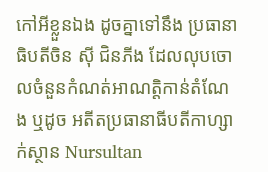កៅអីខ្លួនឯង ដូចគ្នាទៅនឹង ប្រធានាធិបតីចិន ស៊ី ជិនភីង ដែលលុបចោលចំនួនកំណត់អាណត្តិកាន់តំណែង ឬដូច អតីតប្រធានាធីបតីកាហ្សាក់ស្ថាន Nursultan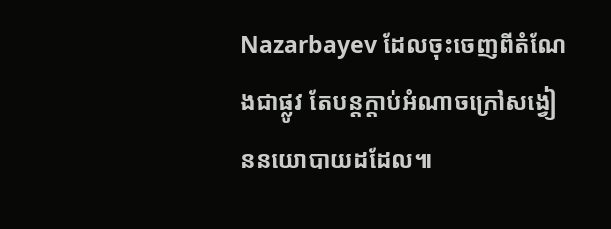Nazarbayev ដែលចុះចេញពីតំណែងជាផ្លូវ តែបន្តក្តាប់អំណាចក្រៅសង្វៀននយោបាយដដែល៕